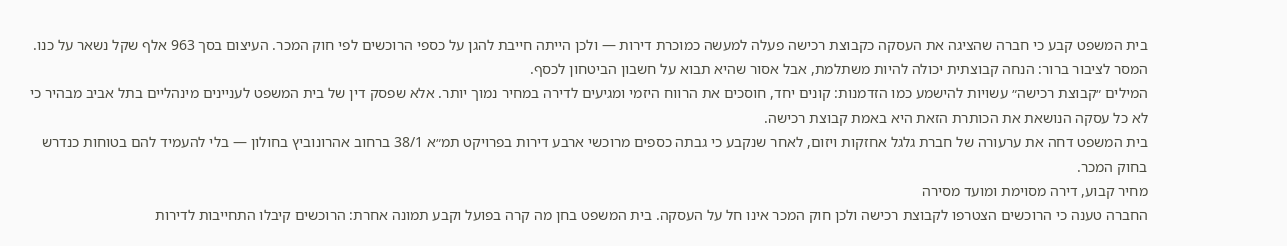בית המשפט קבע כי חברה שהציגה את העסקה כקבוצת רכישה פעלה למעשה כמוכרת דירות — ולכן הייתה חייבת להגן על כספי הרוכשים לפי חוק המכר. העיצום בסך 963 אלף שקל נשאר על כנו. המסר לציבור ברור: הנחה קבוצתית יכולה להיות משתלמת, אבל אסור שהיא תבוא על חשבון הביטחון לכסף.
המילים ״קבוצת רכישה״ עשויות להישמע כמו הזדמנות: קונים יחד, חוסכים את הרווח היזמי ומגיעים לדירה במחיר נמוך יותר. אלא שפסק דין של בית המשפט לעניינים מינהליים בתל אביב מבהיר כי לא כל עסקה הנושאת את הכותרת הזאת היא באמת קבוצת רכישה.
בית המשפט דחה את ערעורה של חברת גלגל אחזקות ויזום, לאחר שנקבע כי גבתה כספים מרוכשי ארבע דירות בפרויקט תמ״א 38/1 ברחוב אהרונוביץ בחולון — בלי להעמיד להם בטוחות כנדרש בחוק המכר.
מחיר קבוע, דירה מסוימת ומועד מסירה
החברה טענה כי הרוכשים הצטרפו לקבוצת רכישה ולכן חוק המכר אינו חל על העסקה. בית המשפט בחן מה קרה בפועל וקבע תמונה אחרת: הרוכשים קיבלו התחייבות לדירות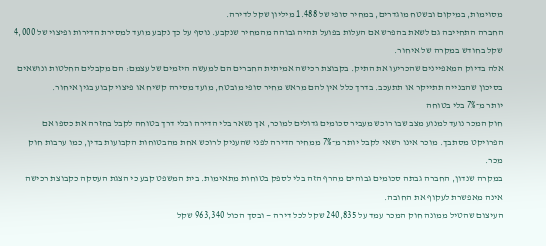מסוימות, במיקום ובשטח מוגדרים, במחיר סופי של 1.488 מיליון שקל לדירה.
החברה התחייבה גם לשאת בהפרש אם העלות בפועל תהיה גבוהה מהמחיר שנקבע. נוסף על כך נקבע מועד למסירת הדירות ופיצוי של 4,000 שקל בחודש במקרה של איחור.
אלה בדיוק המאפיינים שהכריעו את התיק. בקבוצת רכישה אמיתית החברים הם למעשה היזמים של עצמם: הם מקבלים החלטות ונושאים בסיכון שהבנייה תתייקר או תתעכב. בדרך כלל אין להם מראש מחיר סופי מובטח, מועד מסירה קשיח או פיצוי קבוע בגין איחור.
יותר מ־7% בלי בטוחה
חוק המכר נועד למנוע מצב שבו רוכש מעביר סכומים גדולים למוכר, אך נשאר בלי הדירה ובלי דרך בטוחה לקבל בחזרה את כספו אם הפרויקט מסתבך. מוכר אינו רשאי לקבל יותר מ־7% ממחיר הדירה לפני שהעניק לרוכש אחת מהבטוחות הקבועות בדין, כמו ערבות חוק מכר.
במקרה שנדון, החברה גבתה סכומים גבוהים מהרף הזה בלי לספק בטוחות מתאימות. בית המשפט קבע כי הצגת העסקה כקבוצת רכישה אינה מאפשרת לעקוף את החובה.
העיצום שהטיל ממונה חוק המכר עמד על 240,835 שקל לכל דירה — ובסך הכול 963,340 שקל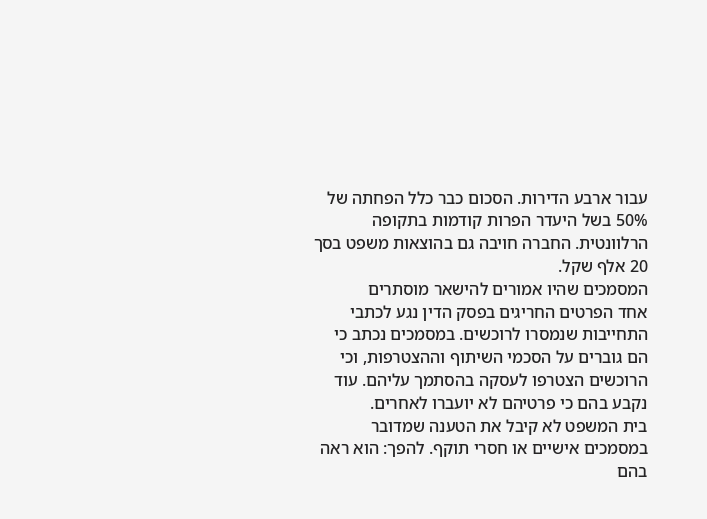עבור ארבע הדירות. הסכום כבר כלל הפחתה של 50% בשל היעדר הפרות קודמות בתקופה הרלוונטית. החברה חויבה גם בהוצאות משפט בסך 20 אלף שקל.
המסמכים שהיו אמורים להישאר מוסתרים
אחד הפרטים החריגים בפסק הדין נגע לכתבי התחייבות שנמסרו לרוכשים. במסמכים נכתב כי הם גוברים על הסכמי השיתוף וההצטרפות, וכי הרוכשים הצטרפו לעסקה בהסתמך עליהם. עוד נקבע בהם כי פרטיהם לא יועברו לאחרים.
בית המשפט לא קיבל את הטענה שמדובר במסמכים אישיים או חסרי תוקף. להפך: הוא ראה בהם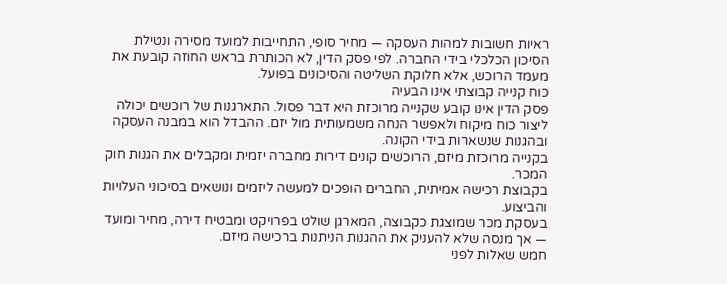ראיות חשובות למהות העסקה — מחיר סופי, התחייבות למועד מסירה ונטילת הסיכון הכלכלי בידי החברה. לפי פסק הדין, לא הכותרת בראש החוזה קובעת את מעמד הרוכש, אלא חלוקת השליטה והסיכונים בפועל.
כוח קנייה קבוצתי אינו הבעיה
פסק הדין אינו קובע שקנייה מרוכזת היא דבר פסול. התארגנות של רוכשים יכולה ליצור כוח מיקוח ולאפשר הנחה משמעותית מול יזם. ההבדל הוא במבנה העסקה ובהגנות שנשארות בידי הקונה.
בקנייה מרוכזת מיזם, הרוכשים קונים דירות מחברה יזמית ומקבלים את הגנות חוק המכר.
בקבוצת רכישה אמיתית, החברים הופכים למעשה ליזמים ונושאים בסיכוני העלויות והביצוע.
בעסקת מכר שמוצגת כקבוצה, המארגן שולט בפרויקט ומבטיח דירה, מחיר ומועד — אך מנסה שלא להעניק את ההגנות הניתנות ברכישה מיזם.
חמש שאלות לפני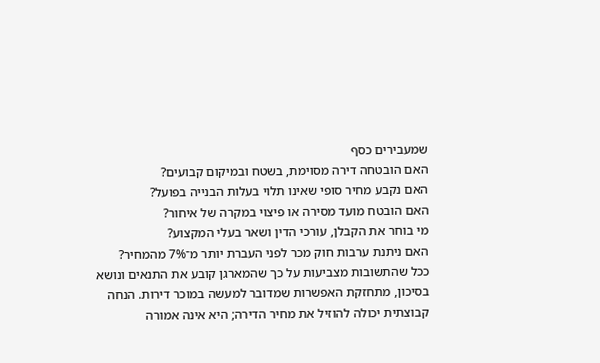שמעבירים כסף
האם הובטחה דירה מסוימת, בשטח ובמיקום קבועים?
האם נקבע מחיר סופי שאינו תלוי בעלות הבנייה בפועל?
האם הובטח מועד מסירה או פיצוי במקרה של איחור?
מי בוחר את הקבלן, עורכי הדין ושאר בעלי המקצוע?
האם ניתנת ערבות חוק מכר לפני העברת יותר מ־7% מהמחיר?
ככל שהתשובות מצביעות על כך שהמארגן קובע את התנאים ונושא בסיכון, מתחזקת האפשרות שמדובר למעשה במוכר דירות. הנחה קבוצתית יכולה להוזיל את מחיר הדירה; היא אינה אמורה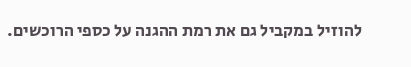להוזיל במקביל גם את רמת ההגנה על כספי הרוכשים.